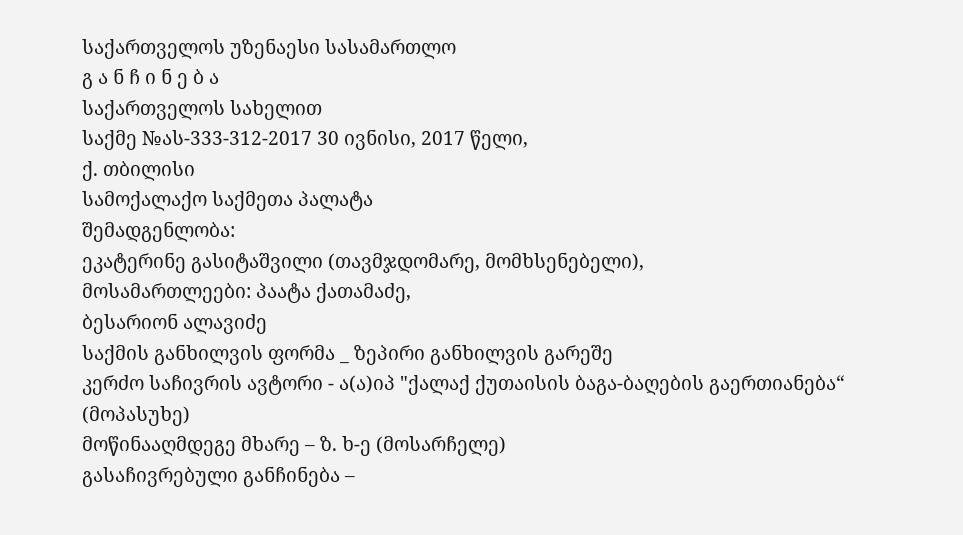საქართველოს უზენაესი სასამართლო
გ ა ნ ჩ ი ნ ე ბ ა
საქართველოს სახელით
საქმე №ას-333-312-2017 30 ივნისი, 2017 წელი,
ქ. თბილისი
სამოქალაქო საქმეთა პალატა
შემადგენლობა:
ეკატერინე გასიტაშვილი (თავმჯდომარე, მომხსენებელი),
მოსამართლეები: პაატა ქათამაძე,
ბესარიონ ალავიძე
საქმის განხილვის ფორმა _ ზეპირი განხილვის გარეშე
კერძო საჩივრის ავტორი - ა(ა)იპ "ქალაქ ქუთაისის ბაგა-ბაღების გაერთიანება“ (მოპასუხე)
მოწინააღმდეგე მხარე – ზ. ხ-ე (მოსარჩელე)
გასაჩივრებული განჩინება –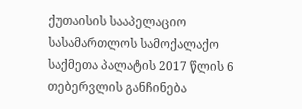ქუთაისის სააპელაციო სასამართლოს სამოქალაქო საქმეთა პალატის 2017 წლის 6 თებერვლის განჩინება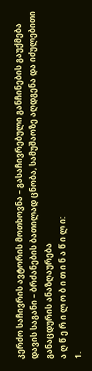კერძო საჩივრის ავტორის მოთხოვნა – გასაჩივრებული განჩინების გაუქმება
დავის საგანი – ბრძანების ბათილად ცნობა, სამუშაოზე აღდგენა და იძულებითი განაცდურის ანაზღაურება
ა ღ წ ე რ ი ლ ო ბ ი თ ი ნ ა წ ი ლ ი:
1.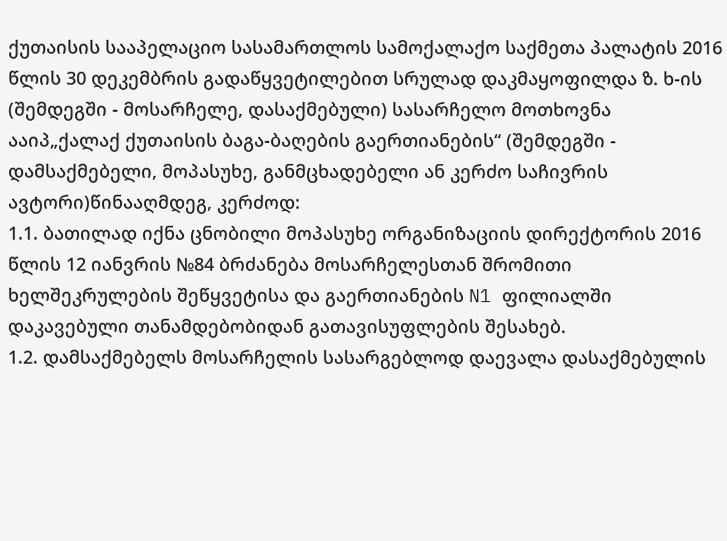ქუთაისის სააპელაციო სასამართლოს სამოქალაქო საქმეთა პალატის 2016 წლის 30 დეკემბრის გადაწყვეტილებით სრულად დაკმაყოფილდა ზ. ხ-ის (შემდეგში - მოსარჩელე, დასაქმებული) სასარჩელო მოთხოვნა ააიპ„ქალაქ ქუთაისის ბაგა-ბაღების გაერთიანების“ (შემდეგში - დამსაქმებელი, მოპასუხე, განმცხადებელი ან კერძო საჩივრის ავტორი)წინააღმდეგ, კერძოდ:
1.1. ბათილად იქნა ცნობილი მოპასუხე ორგანიზაციის დირექტორის 2016 წლის 12 იანვრის №84 ბრძანება მოსარჩელესთან შრომითი ხელშეკრულების შეწყვეტისა და გაერთიანების N1 ფილიალში დაკავებული თანამდებობიდან გათავისუფლების შესახებ.
1.2. დამსაქმებელს მოსარჩელის სასარგებლოდ დაევალა დასაქმებულის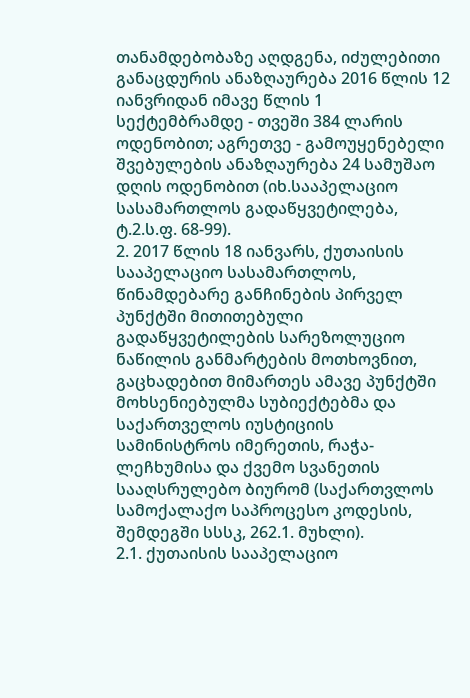თანამდებობაზე აღდგენა, იძულებითი განაცდურის ანაზღაურება 2016 წლის 12 იანვრიდან იმავე წლის 1 სექტემბრამდე - თვეში 384 ლარის ოდენობით; აგრეთვე - გამოუყენებელი შვებულების ანაზღაურება 24 სამუშაო დღის ოდენობით (იხ.სააპელაციო სასამართლოს გადაწყვეტილება, ტ.2.ს.ფ. 68-99).
2. 2017 წლის 18 იანვარს, ქუთაისის სააპელაციო სასამართლოს, წინამდებარე განჩინების პირველ პუნქტში მითითებული გადაწყვეტილების სარეზოლუციო ნაწილის განმარტების მოთხოვნით, გაცხადებით მიმართეს ამავე პუნქტში მოხსენიებულმა სუბიექტებმა და საქართველოს იუსტიციის სამინისტროს იმერეთის, რაჭა-ლეჩხუმისა და ქვემო სვანეთის სააღსრულებო ბიურომ (საქართვლოს სამოქალაქო საპროცესო კოდესის, შემდეგში სსსკ, 262.1. მუხლი).
2.1. ქუთაისის სააპელაციო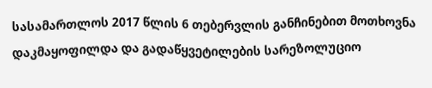სასამართლოს 2017 წლის 6 თებერვლის განჩინებით მოთხოვნა დაკმაყოფილდა და გადაწყვეტილების სარეზოლუციო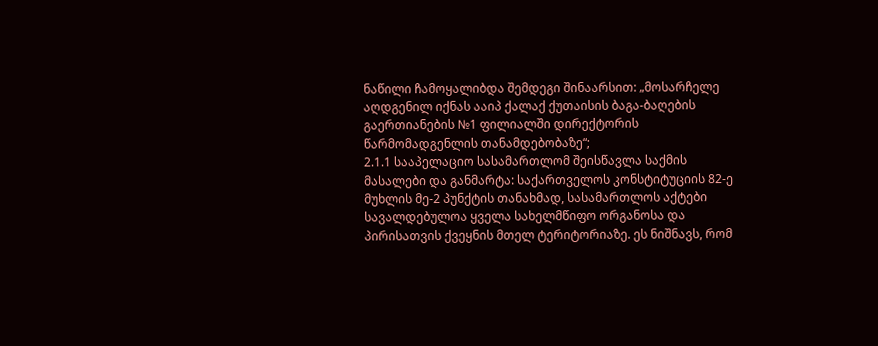ნაწილი ჩამოყალიბდა შემდეგი შინაარსით: „მოსარჩელე აღდგენილ იქნას ააიპ ქალაქ ქუთაისის ბაგა-ბაღების გაერთიანების №1 ფილიალში დირექტორის წარმომადგენლის თანამდებობაზე“;
2.1.1 სააპელაციო სასამართლომ შეისწავლა საქმის მასალები და განმარტა: საქართველოს კონსტიტუციის 82-ე მუხლის მე-2 პუნქტის თანახმად, სასამართლოს აქტები სავალდებულოა ყველა სახელმწიფო ორგანოსა და პირისათვის ქვეყნის მთელ ტერიტორიაზე. ეს ნიშნავს, რომ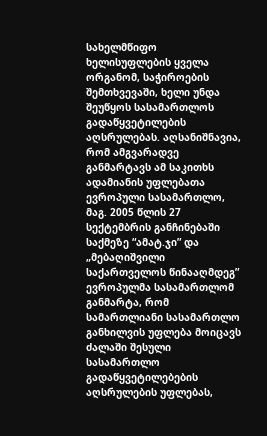სახელმწიფო ხელისუფლების ყველა ორგანომ, საჭიროების შემთხვევაში, ხელი უნდა შეუწყოს სასამართლოს გადაწყვეტილების აღსრულებას. აღსანიშნავია, რომ ამგვარადვე განმარტავს ამ საკითხს ადამიანის უფლებათა ევროპული სასამართლო, მაგ. 2005 წლის 27 სექტემბრის განჩინებაში საქმეზე “ამატ.ჯი” და „მებაღიშვილი საქართველოს წინააღმდეგ” ევროპულმა სასამართლომ განმარტა, რომ სამართლიანი სასამართლო განხილვის უფლება მოიცავს ძალაში შესული სასამართლო გადაწყვეტილებების აღსრულების უფლებას,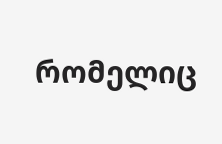რომელიც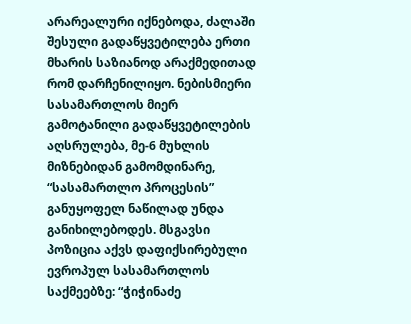არარეალური იქნებოდა, ძალაში შესული გადაწყვეტილება ერთი მხარის საზიანოდ არაქმედითად რომ დარჩენილიყო. ნებისმიერი სასამართლოს მიერ გამოტანილი გადაწყვეტილების აღსრულება, მე-6 მუხლის მიზნებიდან გამომდინარე, “სასამართლო პროცესის” განუყოფელ ნაწილად უნდა განიხილებოდეს. მსგავსი პოზიცია აქვს დაფიქსირებული ევროპულ სასამართლოს საქმეებზე: “ჭიჭინაძე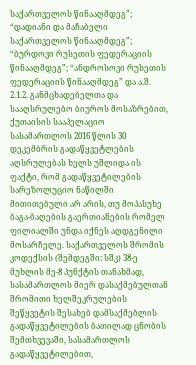საქართველოს წინააღმდეგ”; “დადიანი და მაჩაბელი საქართველოს წინააღმდეგ”; “ბურდოვი რუსეთის ფედერაციის წინააღმდეგ”; “ანდროსოვი რუსეთის ფედერაციის წინააღმდეგ” და ა.შ.
2.1.2. განმცხადებელთა და სააღსრულებო ბიუროს მოსაზრებით, ქუთაისის სააპელაციო სასამართლოს 2016 წლის 30 დეკემბრის გადაწყვეტლების აღსრულებას ხელს უშლიდა ის ფაქტი, რომ გადაწყვეტილების სარეზოლუციო ნაწილში მითითებული არ არის, თუ მოპასუხე ბაგა-ბაღების გაერთიანების რომელ ფილიალში უნდა იქნეს აღდგენილი მოსარჩელე. საქართველოს შრომის კოდექსის (შემდეგში: სშკ) 38-ე მუხლის მე-8 პუნქტის თანახმად, სასამართლოს მიერ დასაქმებულთან შრომითი ხელშეკრულების შეწყვეტის შესახებ დამსაქმებლის გადაწყვეტილების ბათილად ცნობის შემთხვევაში, სასამართლოს გადაწყვეტილებით,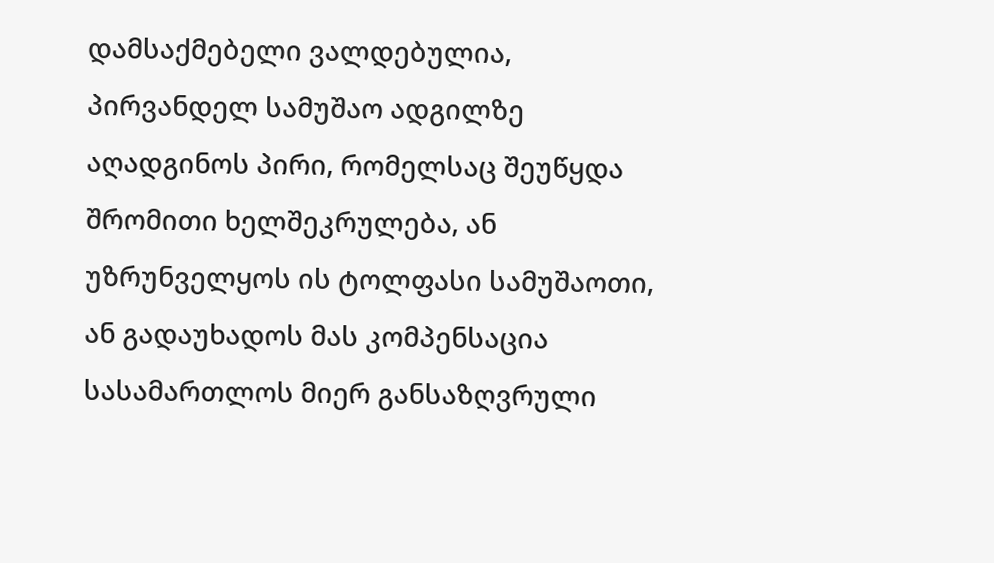დამსაქმებელი ვალდებულია, პირვანდელ სამუშაო ადგილზე აღადგინოს პირი, რომელსაც შეუწყდა შრომითი ხელშეკრულება, ან უზრუნველყოს ის ტოლფასი სამუშაოთი, ან გადაუხადოს მას კომპენსაცია სასამართლოს მიერ განსაზღვრული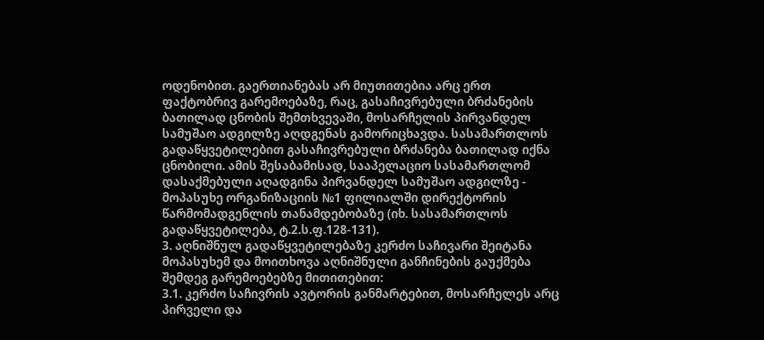ოდენობით. გაერთიანებას არ მიუთითებია არც ერთ ფაქტობრივ გარემოებაზე, რაც, გასაჩივრებული ბრძანების ბათილად ცნობის შემთხვევაში, მოსარჩელის პირვანდელ სამუშაო ადგილზე აღდგენას გამორიცხავდა. სასამართლოს გადაწყვეტილებით გასაჩივრებული ბრძანება ბათილად იქნა ცნობილი. ამის შესაბამისად, სააპელაციო სასამართლომ დასაქმებული აღადგინა პირვანდელ სამუშაო ადგილზე - მოპასუხე ორგანიზაციის №1 ფილიალში დირექტორის წარმომადგენლის თანამდებობაზე (იხ. სასამართლოს გადაწყვეტილება, ტ.2.ს.ფ.128-131).
3. აღნიშნულ გადაწყვეტილებაზე კერძო საჩივარი შეიტანა მოპასუხემ და მოითხოვა აღნიშნული განჩინების გაუქმება შემდეგ გარემოებებზე მითითებით:
3.1. კერძო საჩივრის ავტორის განმარტებით, მოსარჩელეს არც პირველი და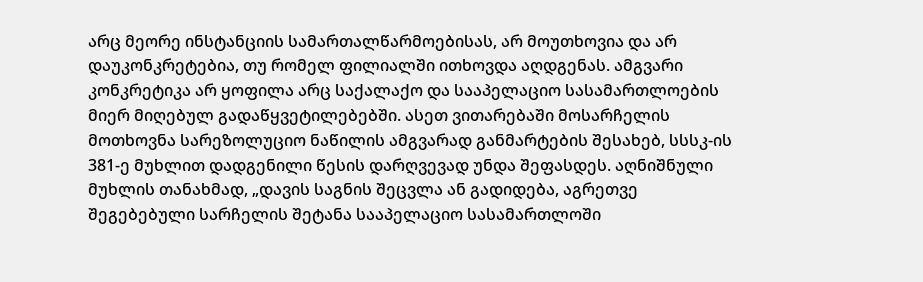არც მეორე ინსტანციის სამართალწარმოებისას, არ მოუთხოვია და არ დაუკონკრეტებია, თუ რომელ ფილიალში ითხოვდა აღდგენას. ამგვარი კონკრეტიკა არ ყოფილა არც საქალაქო და სააპელაციო სასამართლოების მიერ მიღებულ გადაწყვეტილებებში. ასეთ ვითარებაში მოსარჩელის მოთხოვნა სარეზოლუციო ნაწილის ამგვარად განმარტების შესახებ, სსსკ-ის 381-ე მუხლით დადგენილი წესის დარღვევად უნდა შეფასდეს. აღნიშნული მუხლის თანახმად, „დავის საგნის შეცვლა ან გადიდება, აგრეთვე შეგებებული სარჩელის შეტანა სააპელაციო სასამართლოში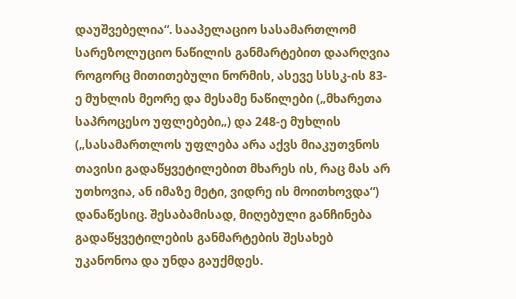დაუშვებელია“. სააპელაციო სასამართლომ სარეზოლუციო ნაწილის განმარტებით დაარღვია როგორც მითითებული ნორმის, ასევე სსსკ-ის 83-ე მუხლის მეორე და მესამე ნაწილები („მხარეთა საპროცესო უფლებები„) და 248-ე მუხლის („სასამართლოს უფლება არა აქვს მიაკუთვნოს თავისი გადაწყვეტილებით მხარეს ის, რაც მას არ უთხოვია, ან იმაზე მეტი, ვიდრე ის მოითხოვდა“) დანაწესიც. შესაბამისად, მიღებული განჩინება გადაწყვეტილების განმარტების შესახებ უკანონოა და უნდა გაუქმდეს.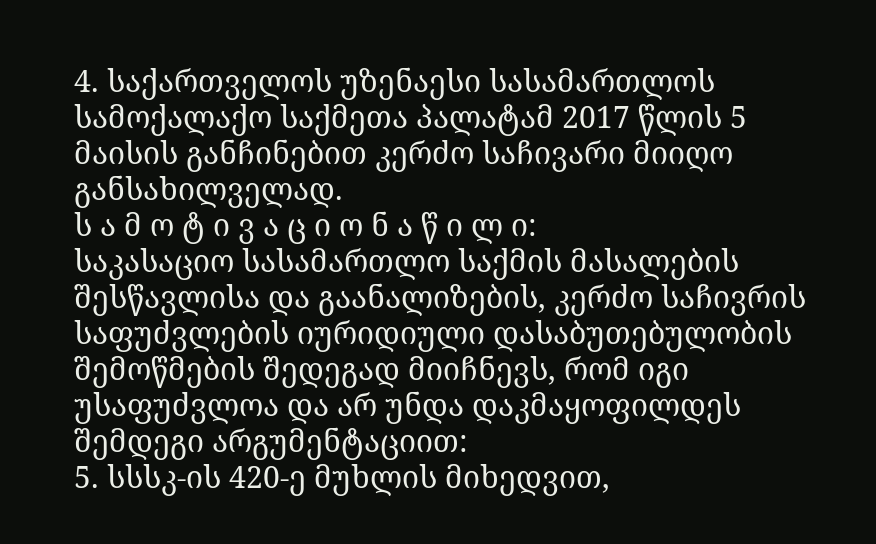4. საქართველოს უზენაესი სასამართლოს სამოქალაქო საქმეთა პალატამ 2017 წლის 5 მაისის განჩინებით კერძო საჩივარი მიიღო განსახილველად.
ს ა მ ო ტ ი ვ ა ც ი ო ნ ა წ ი ლ ი:
საკასაციო სასამართლო საქმის მასალების შესწავლისა და გაანალიზების, კერძო საჩივრის საფუძვლების იურიდიული დასაბუთებულობის შემოწმების შედეგად მიიჩნევს, რომ იგი უსაფუძვლოა და არ უნდა დაკმაყოფილდეს შემდეგი არგუმენტაციით:
5. სსსკ-ის 420-ე მუხლის მიხედვით,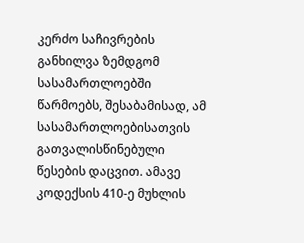კერძო საჩივრების განხილვა ზემდგომ სასამართლოებში წარმოებს, შესაბამისად, ამ სასამართლოებისათვის გათვალისწინებული წესების დაცვით. ამავე კოდექსის 410-ე მუხლის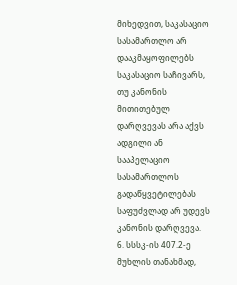მიხედვით, საკასაციო სასამართლო არ დააკმაყოფილებს საკასაციო საჩივარს, თუ კანონის მითითებულ დარღვევას არა აქვს ადგილი ან სააპელაციო სასამართლოს გადაწყვეტილებას საფუძვლად არ უდევს კანონის დარღვევა.
6. სსსკ-ის 407.2-ე მუხლის თანახმად,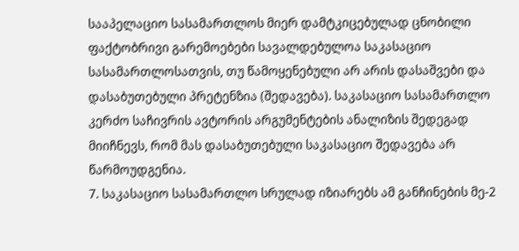სააპელაციო სასამართლოს მიერ დამტკიცებულად ცნობილი ფაქტობრივი გარემოებები სავალდებულოა საკასაციო სასამართლოსათვის, თუ წამოყენებული არ არის დასაშვები და დასაბუთებული პრეტენზია (შედავება). საკასაციო სასამართლო კერძო საჩივრის ავტორის არგუმენტების ანალიზის შედეგად მიიჩნევს, რომ მას დასაბუთებული საკასაციო შედავება არ წარმოუდგენია.
7. საკასაციო სასამართლო სრულად იზიარებს ამ განჩინების მე-2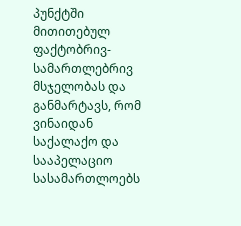პუნქტში მითითებულ ფაქტობრივ-სამართლებრივ მსჯელობას და განმარტავს, რომ ვინაიდან საქალაქო და სააპელაციო სასამართლოებს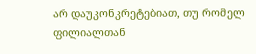არ დაუკონკრეტებიათ, თუ რომელ ფილიალთან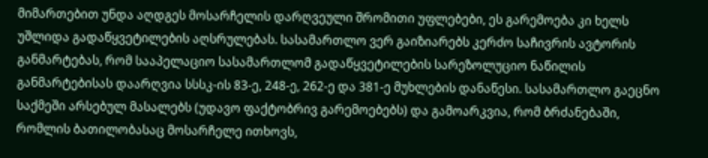მიმართებით უნდა აღდგეს მოსარჩელის დარღვეული შრომითი უფლებები, ეს გარემოება კი ხელს უშლიდა გადაწყვეტილების აღსრულებას. სასამართლო ვერ გაიზიარებს კერძო საჩივრის ავტორის განმარტებას, რომ სააპელაციო სასამართლომ გადაწყვეტილების სარეზოლუციო ნაწილის განმარტებისას დაარღვია სსსკ-ის 83-ე, 248-ე, 262-ე და 381-ე მუხლების დანაწესი. სასამართლო გაეცნო საქმეში არსებულ მასალებს (უდავო ფაქტობრივ გარემოებებს) და გამოარკვია, რომ ბრძანებაში, რომლის ბათილობასაც მოსარჩელე ითხოვს,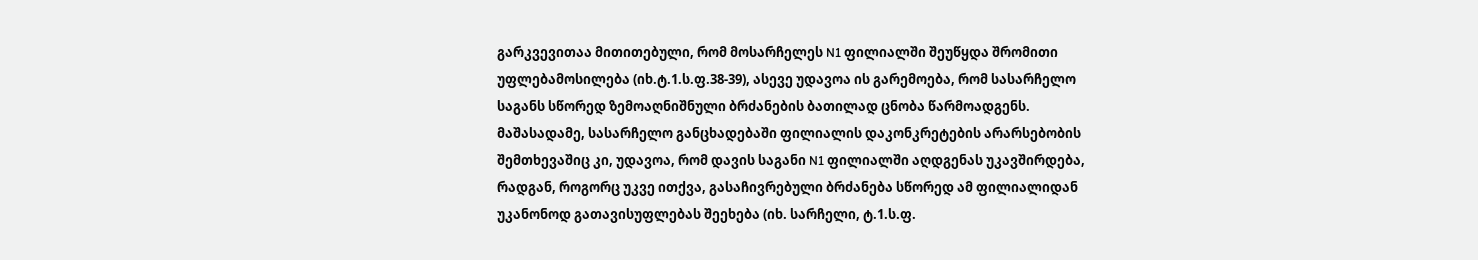გარკვევითაა მითითებული, რომ მოსარჩელეს N1 ფილიალში შეუწყდა შრომითი უფლებამოსილება (იხ.ტ.1.ს.ფ.38-39), ასევე უდავოა ის გარემოება, რომ სასარჩელო საგანს სწორედ ზემოაღნიშნული ბრძანების ბათილად ცნობა წარმოადგენს. მაშასადამე, სასარჩელო განცხადებაში ფილიალის დაკონკრეტების არარსებობის შემთხევაშიც კი, უდავოა, რომ დავის საგანი N1 ფილიალში აღდგენას უკავშირდება, რადგან, როგორც უკვე ითქვა, გასაჩივრებული ბრძანება სწორედ ამ ფილიალიდან უკანონოდ გათავისუფლებას შეეხება (იხ. სარჩელი, ტ.1.ს.ფ.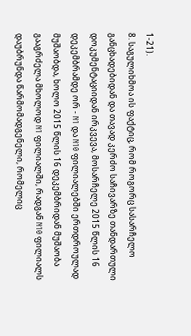1-21).
8. საგულიხმოა ის ფაქტიც, რომ როგორც სასარჩელო განცხადებიდან და თავად კერძო საჩივარზე თანდართული დოკუმენტაციიდან ირკვევა, მოსარჩელე 2015 წლის 16 დეკემბრამდე ორ - N1 და N10 ფილიალებში ერთდროულად მუშაობდა, ხოლო 2015 წლის 16 დეკემბრიდან მუშაობა გააგრძელა მხოლოდ N1 ფილიალში, რადგან N10 ფილიალს დაუბრუნდა წარმომადგენელი, რომელიც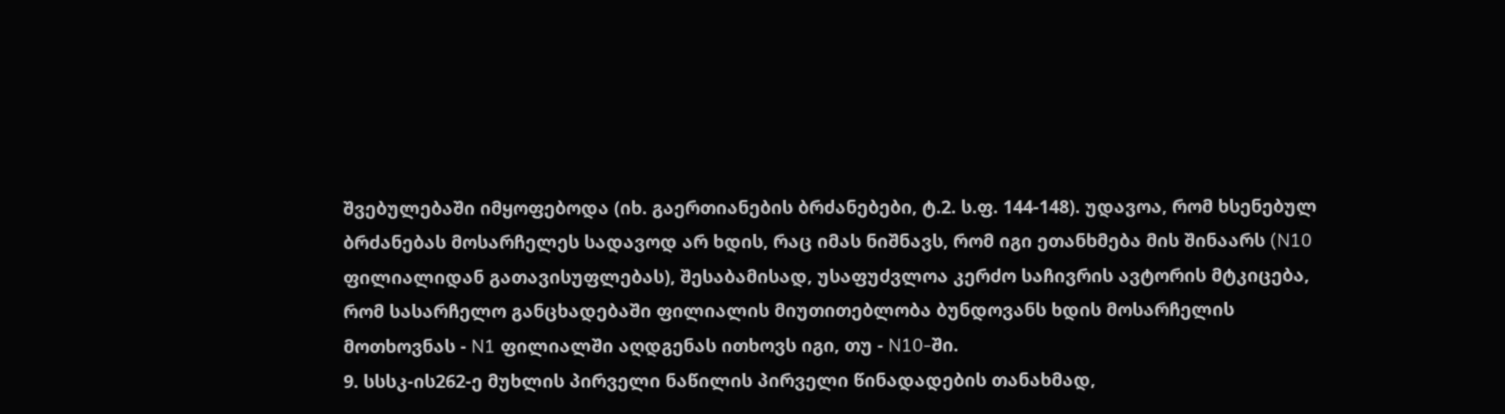შვებულებაში იმყოფებოდა (იხ. გაერთიანების ბრძანებები, ტ.2. ს.ფ. 144-148). უდავოა, რომ ხსენებულ ბრძანებას მოსარჩელეს სადავოდ არ ხდის, რაც იმას ნიშნავს, რომ იგი ეთანხმება მის შინაარს (N10 ფილიალიდან გათავისუფლებას), შესაბამისად, უსაფუძვლოა კერძო საჩივრის ავტორის მტკიცება, რომ სასარჩელო განცხადებაში ფილიალის მიუთითებლობა ბუნდოვანს ხდის მოსარჩელის მოთხოვნას - N1 ფილიალში აღდგენას ითხოვს იგი, თუ - N10-ში.
9. სსსკ-ის262-ე მუხლის პირველი ნაწილის პირველი წინადადების თანახმად,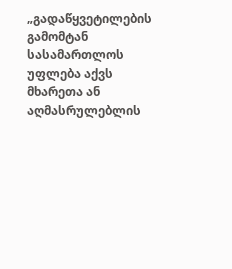„გადაწყვეტილების გამომტან სასამართლოს უფლება აქვს მხარეთა ან აღმასრულებლის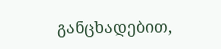განცხადებით,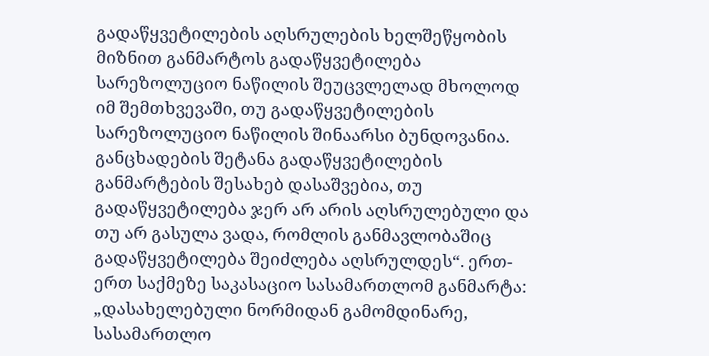გადაწყვეტილების აღსრულების ხელშეწყობის მიზნით განმარტოს გადაწყვეტილება სარეზოლუციო ნაწილის შეუცვლელად მხოლოდ იმ შემთხვევაში, თუ გადაწყვეტილების სარეზოლუციო ნაწილის შინაარსი ბუნდოვანია. განცხადების შეტანა გადაწყვეტილების განმარტების შესახებ დასაშვებია, თუ გადაწყვეტილება ჯერ არ არის აღსრულებული და თუ არ გასულა ვადა, რომლის განმავლობაშიც გადაწყვეტილება შეიძლება აღსრულდეს“. ერთ-ერთ საქმეზე საკასაციო სასამართლომ განმარტა: „დასახელებული ნორმიდან გამომდინარე, სასამართლო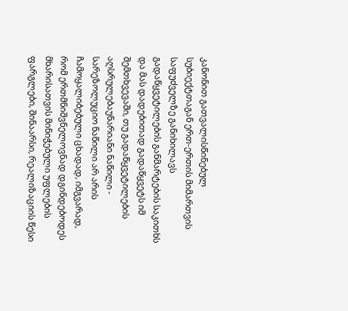კანონით გათვალისწინებულ სუბიექტთაგან ერთ-ერთის მიმართვის საფუძველზე განიხილავს გადაწყვეტილების განმარტების საკითხს და მას დადებითად გადაწყვეტს იმ შემთხვევაში, თუ გადაწყვეტილების აღსრულებაუნარიანი ნაწილი - სარეზოლუციო ნაწილი არ არის ჩამოყალიბებული ცხადად, იმგვარად, რომ ერთმნიშვნელოვნად დგინდებოდეს მხარისათვის მინიჭებული უფლების ფარგლები, შინაარსი, რეალიზაციის წესი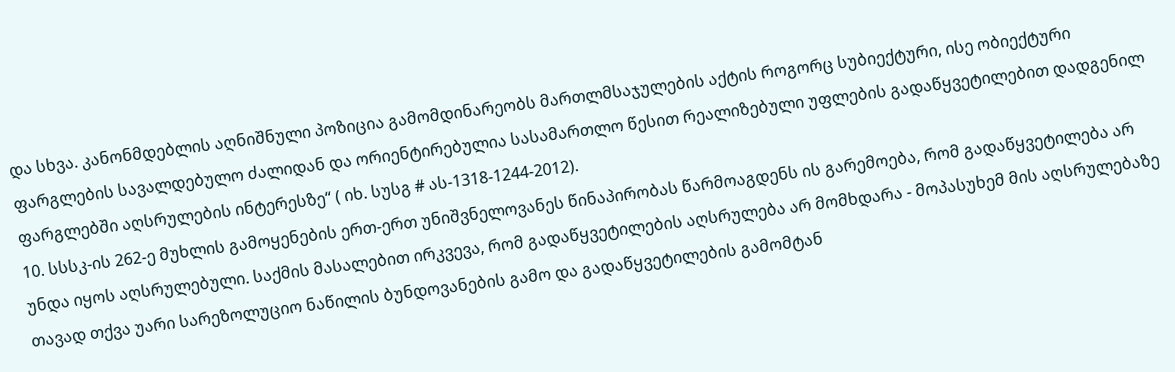და სხვა. კანონმდებლის აღნიშნული პოზიცია გამომდინარეობს მართლმსაჯულების აქტის როგორც სუბიექტური, ისე ობიექტური ფარგლების სავალდებულო ძალიდან და ორიენტირებულია სასამართლო წესით რეალიზებული უფლების გადაწყვეტილებით დადგენილ ფარგლებში აღსრულების ინტერესზე“ ( იხ. სუსგ # ას-1318-1244-2012).
10. სსსკ-ის 262-ე მუხლის გამოყენების ერთ-ერთ უნიშვნელოვანეს წინაპირობას წარმოაგდენს ის გარემოება, რომ გადაწყვეტილება არ უნდა იყოს აღსრულებული. საქმის მასალებით ირკვევა, რომ გადაწყვეტილების აღსრულება არ მომხდარა - მოპასუხემ მის აღსრულებაზე თავად თქვა უარი სარეზოლუციო ნაწილის ბუნდოვანების გამო და გადაწყვეტილების გამომტან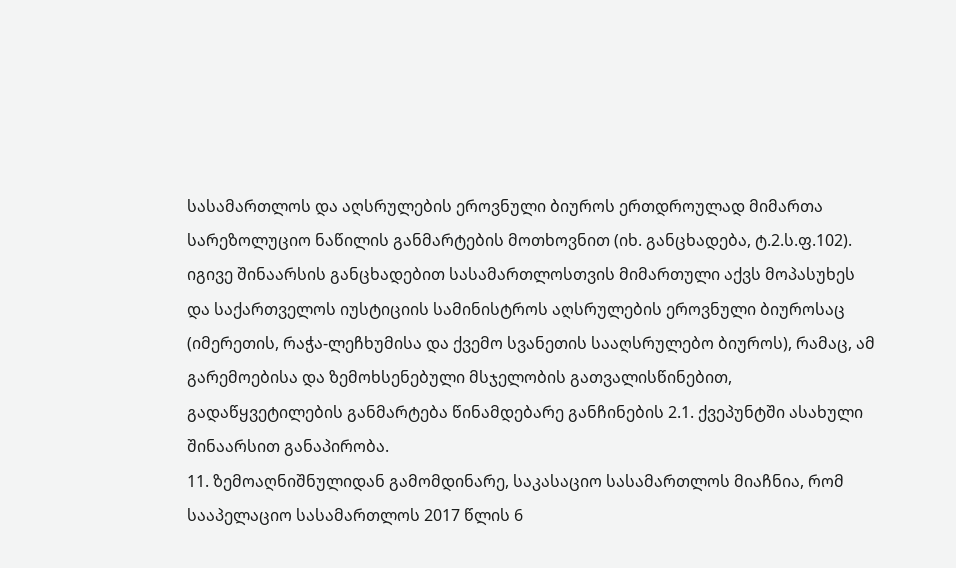სასამართლოს და აღსრულების ეროვნული ბიუროს ერთდროულად მიმართა სარეზოლუციო ნაწილის განმარტების მოთხოვნით (იხ. განცხადება, ტ.2.ს.ფ.102). იგივე შინაარსის განცხადებით სასამართლოსთვის მიმართული აქვს მოპასუხეს და საქართველოს იუსტიციის სამინისტროს აღსრულების ეროვნული ბიუროსაც (იმერეთის, რაჭა-ლეჩხუმისა და ქვემო სვანეთის სააღსრულებო ბიუროს), რამაც, ამ გარემოებისა და ზემოხსენებული მსჯელობის გათვალისწინებით, გადაწყვეტილების განმარტება წინამდებარე განჩინების 2.1. ქვეპუნტში ასახული შინაარსით განაპირობა.
11. ზემოაღნიშნულიდან გამომდინარე, საკასაციო სასამართლოს მიაჩნია, რომ სააპელაციო სასამართლოს 2017 წლის 6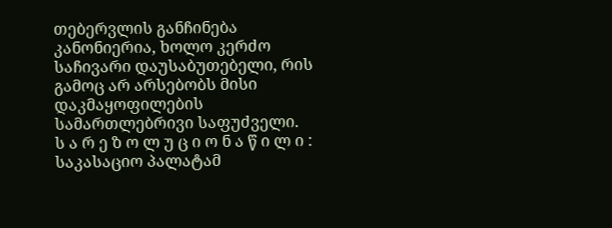თებერვლის განჩინება კანონიერია, ხოლო კერძო საჩივარი დაუსაბუთებელი, რის გამოც არ არსებობს მისი დაკმაყოფილების სამართლებრივი საფუძველი.
ს ა რ ე ზ ო ლ უ ც ი ო ნ ა წ ი ლ ი :
საკასაციო პალატამ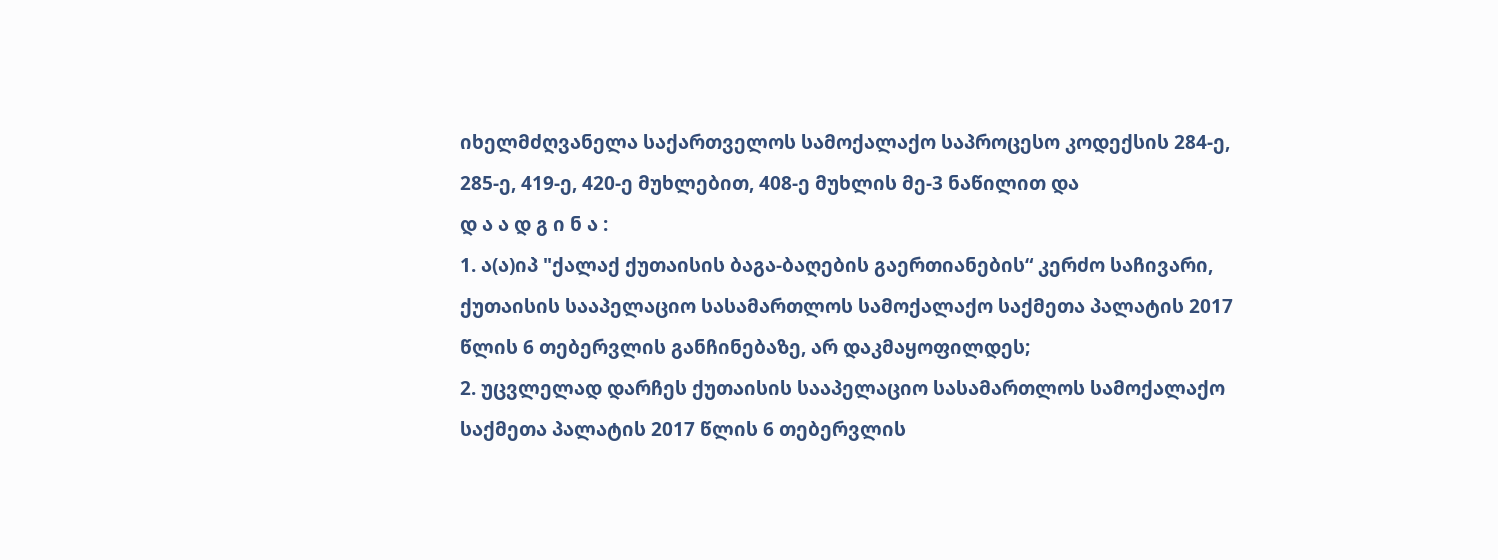იხელმძღვანელა საქართველოს სამოქალაქო საპროცესო კოდექსის 284-ე, 285-ე, 419-ე, 420-ე მუხლებით, 408-ე მუხლის მე-3 ნაწილით და
დ ა ა დ გ ი ნ ა :
1. ა(ა)იპ "ქალაქ ქუთაისის ბაგა-ბაღების გაერთიანების“ კერძო საჩივარი, ქუთაისის სააპელაციო სასამართლოს სამოქალაქო საქმეთა პალატის 2017 წლის 6 თებერვლის განჩინებაზე, არ დაკმაყოფილდეს;
2. უცვლელად დარჩეს ქუთაისის სააპელაციო სასამართლოს სამოქალაქო საქმეთა პალატის 2017 წლის 6 თებერვლის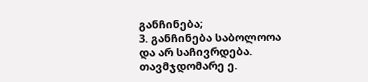განჩინება;
3. განჩინება საბოლოოა და არ საჩივრდება.
თავმჯდომარე ე.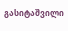გასიტაშვილი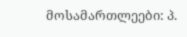მოსამართლეები: პ.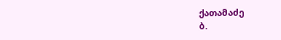ქათამაძე
ბ.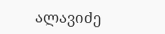ალავიძე